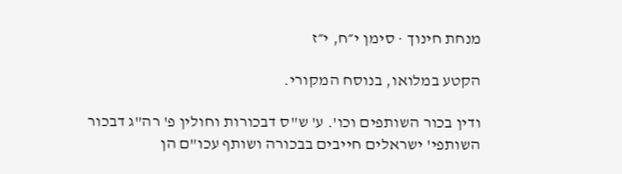מנחת חינוך · סימן י״ח, י״ז

הקטע במלואו, בנוסח המקורי.

ודין בכור השותפים וכו'. ע' ש"ס דבכורות וחולין פ' רה"ג דבכור השותפי' ישראלים חייבים בבכורה ושותף עכו"ם הן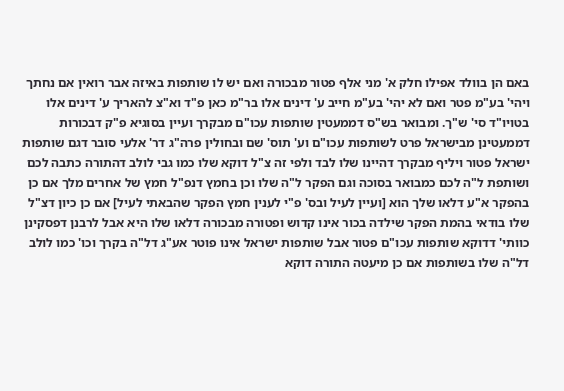באם הן בוולד אפילו חלק א' מני אלף פטור מבכורה ואם יש לו שותפות באיזה אבר רואין אם נחתך ויהי' בע"מ פטר ואם לא יהי' בע"מ חייב ע' דינים אלו בר"מ כאן פ"ד וא"צ להאריך ע' דינים אלו בטויו"ד סי' ש"ך. ומבואר בש"ס דממעטין שותפות עכו"ם מבקרך ועיין בסוגיא פ"ק דבכורות דממעטינן מבישראל פרט לשותפות עכו"ם וע' תוס' שם ובחולין פרה"ג דר' אלעי סובר דגם שותפות ישראל פטור ויליף מבקרך דהיינו שלו לבד ולפי זה צ"ל דוקא שלו כמו גבי לולב דהתורה כתבה לכם ושותפת ל"ה לכם כמבואר בסוכה וגם הפקר ל"ה שלו וכן בחמץ דנפ"ל חמץ של אחרים מלך אם כן בהפקר א"ע דלאו שלך הוא [ועיין לעיל ובס' פ"י לענין חמץ הפקר שהבאתי לעיל] אם כן כיון דצ"ל שלו בודאי בהמת הפקר שילדה בכור אינו קדוש ופטורה מבכורה דלאו שלו היא אבל לרבנן דפסקינן כוותי' דדוקא שותפות עכו"ם פטור אבל שותפות ישראל אינו פוטר אע"ג דל"ה בקרך וכו' כמו לולב דל"ה שלו בשותפות אם כן מיעטה התורה דוקא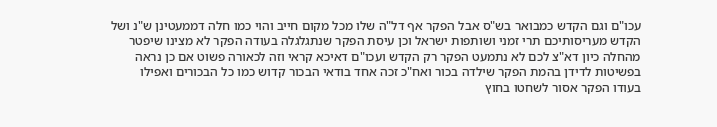עכו"ם וגם הקדש כמבואר בש"ס אבל הפקר אף דל"ה שלו מכל מקום חייב והוי כמו חלה דממעטינן ש"נ ושל הקדש מעריסותיכם תרי זמני ושותפות ישראל וכן עיסת הפקר שנתגלגלה בעודה הפקר לא מצינו שיפטר מהחלה כיון דא"צ לכם לא נתמעט הפקר רק הקדש ועכו"ם דאיכא קראי וזה לכאורה פשוט אם כן נראה בפשיטות לדידן בהמת הפקר שילדה בכור ואח"כ זכה אחד בודאי הבכור קדוש כמו כל הבכורים ואפילו בעודו הפקר אסור לשחטו בחוץ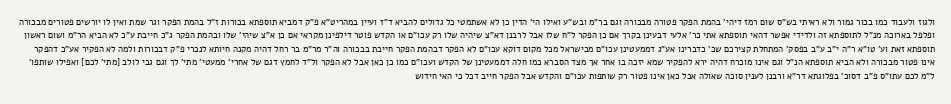ולגוז ולעבוד כמו בכור גמור ולא ראיתי בש"ס שום רמז דיהי' בהמת הפקר פטורה מבכורה וגם בר"מ ובש"ע ואילו הי' הדין כן לא אשתמטי כל גדולים להביא ד"ז ועיין במהריט"א פ"ק דמביא תוספתא בכורות ז"ל בהמת הפקר וגר שמת ואין לו יורשים פטורים מבכורה ופלפל בארוכה מנ"ל לתוספתא זה ולדידי אפשר דהאי תוספתא אתי כר' אלעי דבעינן בקרך אם כן הפקר ל"ח שלו אבל לרבנן דא"צ שיהיה שלו רק עכו"ם או הקדש פוטר דילפינן מקראי אם כן א"צ שיהי' שלו ובהמת הפקר ג"כ חייבת ע"כ לא הביא הר"מ ושום ראשון תוספתא זאת וע' טו"א ר"ה י"ב ע"ב בפסק' המתחלת קצירכם שכ' כדברינו אע"ג דממעטינן עכו"ם מבישראל מכל מקום דוקא עכו"ם לא הפקר דבהמת הפקר חייבת בבכורה וה"ר מר"מ בר רחל דהיה מקנה חיותא לנכרי פ"ק דבכורות ולמה לא הפקיר אע"כ דהפקר אינו פטור מבכורה ולא הביא תוספתא הנ"ל וגם אינו מוכרח דהיה ירא להפקיר שמא יזכה בו אחר אך מצד הסברא כמו חלה דממעטינן של הקדש ועכו"ם כמו כן כאן אבל לא הפקר ול"ד לחמץ דגם של אחרי' ממעטי' מתי' לך וגם גבי לולב [מתי' לכם] ואפילו שותפו' ל"מ לכם עתו"ס פ"ב דסוכ' בפלוגתא דר"א ורבנן לענין סוכה שאולה אבל כאן אינו פטור רק שותפות עכו"ם והקדש אבל הפקר חייב דכל כי האי חידוש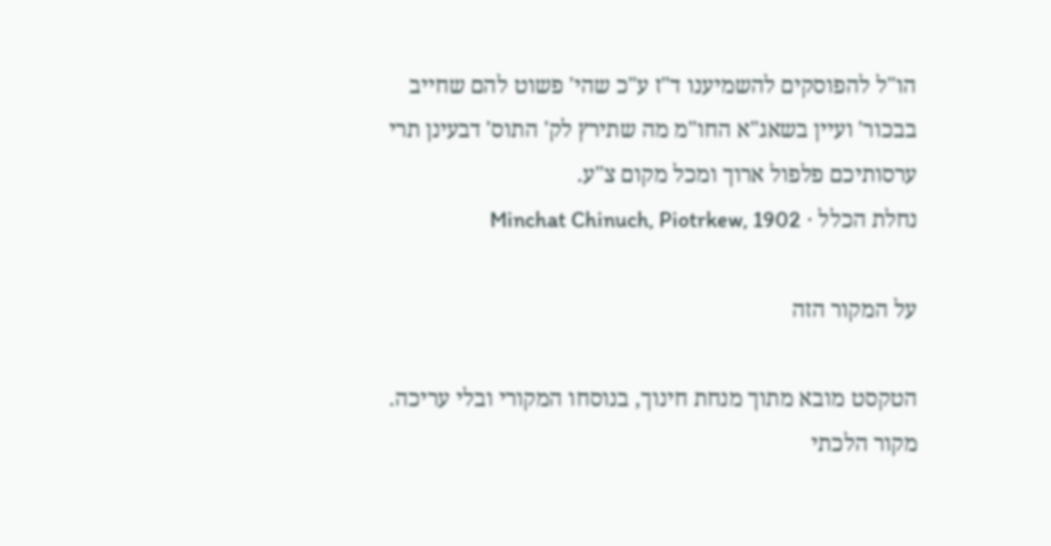הו"ל להפוסקים להשמיענו ד"ז ע"כ שהי' פשוט להם שחייב בבכור' ועיין בשאג"א החו"מ מה שתירץ לק' התוס' דבעינן תרי ערסותיכם פלפול ארוך ומכל מקום צ"ע.
נחלת הכלל · Minchat Chinuch, Piotrkew, 1902

על המקור הזה

הטקסט מובא מתוך מנחת חינוך, בנוסחו המקורי ובלי עריכה. מקור הלכתי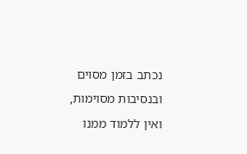נכתב בזמן מסוים ובנסיבות מסוימות, ואין ללמוד ממנו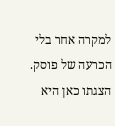למקרה אחר בלי הכרעה של פוסק. הצגתו כאן היא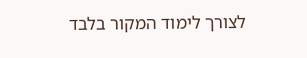לצורך לימוד המקור בלבד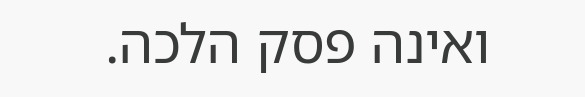ואינה פסק הלכה.